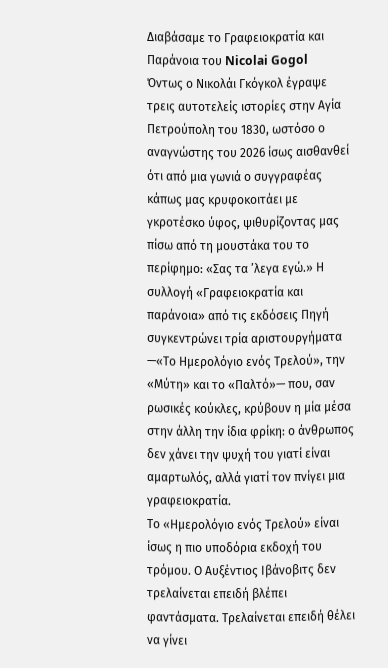Διαβάσαμε το Γραφειοκρατία και Παράνοια του Nicolai Gogol
Όντως ο Νικολάι Γκόγκολ έγραψε τρεις αυτοτελείς ιστορίες στην Αγία Πετρούπολη του 1830, ωστόσο ο αναγνώστης του 2026 ίσως αισθανθεί ότι από μια γωνιά ο συγγραφέας κάπως μας κρυφοκοιτάει με γκροτέσκο ύφος, ψιθυρίζοντας μας πίσω από τη μουστάκα του το περίφημο: «Σας τα ’λεγα εγώ.» Η συλλογή «Γραφειοκρατία και παράνοια» από τις εκδόσεις Πηγή συγκεντρώνει τρία αριστουργήματα —«Το Ημερολόγιο ενός Τρελού», την «Μύτη» και το «Παλτό»— που, σαν ρωσικές κούκλες, κρύβουν η μία μέσα στην άλλη την ίδια φρίκη: ο άνθρωπος δεν χάνει την ψυχή του γιατί είναι αμαρτωλός, αλλά γιατί τον πνίγει μια γραφειοκρατία.
Το «Ημερολόγιο ενός Τρελού» είναι ίσως η πιο υποδόρια εκδοχή του τρόμου. Ο Αυξέντιος Ιβάνοβιτς δεν τρελαίνεται επειδή βλέπει φαντάσματα. Τρελαίνεται επειδή θέλει να γίνει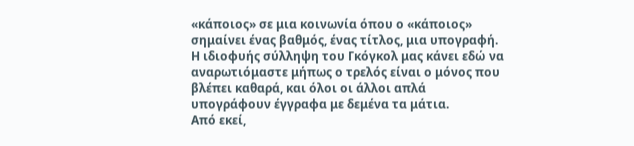«κάποιος» σε μια κοινωνία όπου ο «κάποιος» σημαίνει ένας βαθμός, ένας τίτλος, μια υπογραφή. Η ιδιοφυής σύλληψη του Γκόγκολ μας κάνει εδώ να αναρωτιόμαστε μήπως ο τρελός είναι ο μόνος που βλέπει καθαρά, και όλοι οι άλλοι απλά υπογράφουν έγγραφα με δεμένα τα μάτια.
Από εκεί,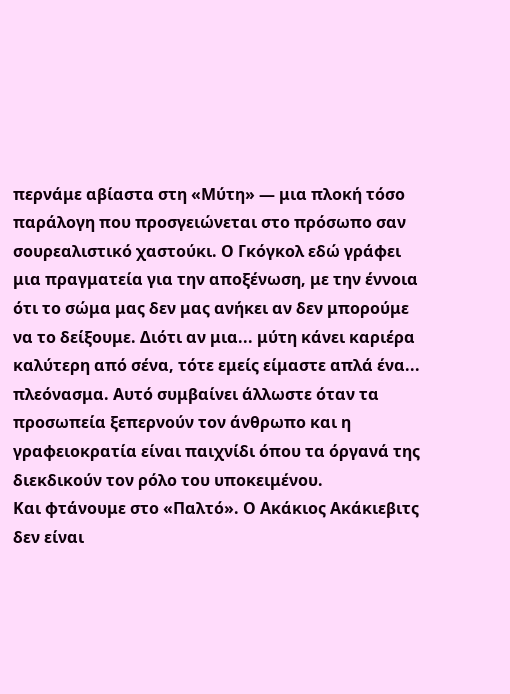περνάμε αβίαστα στη «Μύτη» — μια πλοκή τόσο παράλογη που προσγειώνεται στο πρόσωπο σαν σουρεαλιστικό χαστούκι. Ο Γκόγκολ εδώ γράφει μια πραγματεία για την αποξένωση, με την έννοια ότι το σώμα μας δεν μας ανήκει αν δεν μπορούμε να το δείξουμε. Διότι αν μια... μύτη κάνει καριέρα καλύτερη από σένα, τότε εμείς είμαστε απλά ένα... πλεόνασμα. Αυτό συμβαίνει άλλωστε όταν τα προσωπεία ξεπερνούν τον άνθρωπο και η γραφειοκρατία είναι παιχνίδι όπου τα όργανά της διεκδικούν τον ρόλο του υποκειμένου.
Και φτάνουμε στο «Παλτό». Ο Ακάκιος Ακάκιεβιτς δεν είναι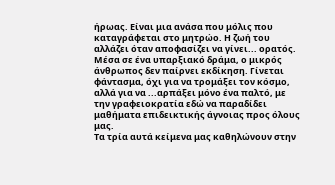ήρωας. Είναι μια ανάσα που μόλις που καταγράφεται στο μητρώο. Η ζωή του αλλάζει όταν αποφασίζει να γίνει... ορατός. Μέσα σε ένα υπαρξιακό δράμα, ο μικρός άνθρωπος δεν παίρνει εκδίκηση. Γίνεται φάντασμα, όχι για να τρομάξει τον κόσμο, αλλά για να ...αρπάξει μόνο ένα παλτό, με την γραφειοκρατία εδώ να παραδίδει μαθήματα επιδεικτικής άγνοιας προς όλους μας.
Τα τρία αυτά κείμενα μας καθηλώνουν στην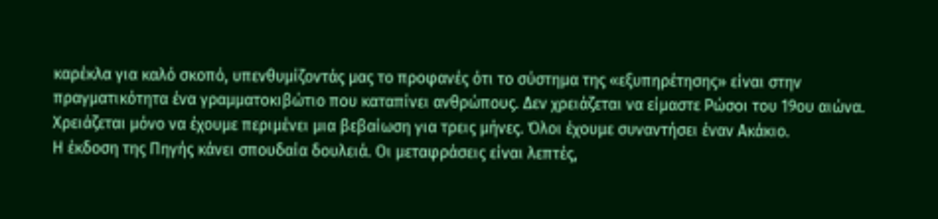καρέκλα για καλό σκοπό, υπενθυμίζοντάς μας το προφανές ότι το σύστημα της «εξυπηρέτησης» είναι στην πραγματικότητα ένα γραμματοκιβώτιο που καταπίνει ανθρώπους. Δεν χρειάζεται να είμαστε Ρώσοι του 19ου αιώνα. Χρειάζεται μόνο να έχουμε περιμένει μια βεβαίωση για τρεις μήνες. Όλοι έχουμε συναντήσει έναν Ακάκιο.
Η έκδοση της Πηγής κάνει σπουδαία δουλειά. Οι μεταφράσεις είναι λεπτές,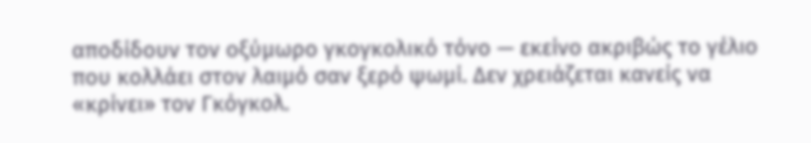αποδίδουν τον οξύμωρο γκογκολικό τόνο — εκείνο ακριβώς το γέλιο που κολλάει στον λαιμό σαν ξερό ψωμί. Δεν χρειάζεται κανείς να «κρίνει» τον Γκόγκολ.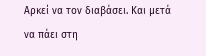Αρκεί να τον διαβάσει. Και μετά να πάει στη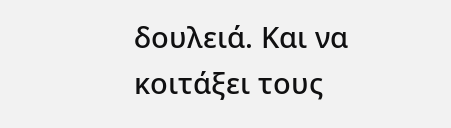δουλειά. Και να κοιτάξει τους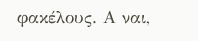φακέλους. Α ναι,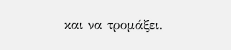και να τρομάξει.